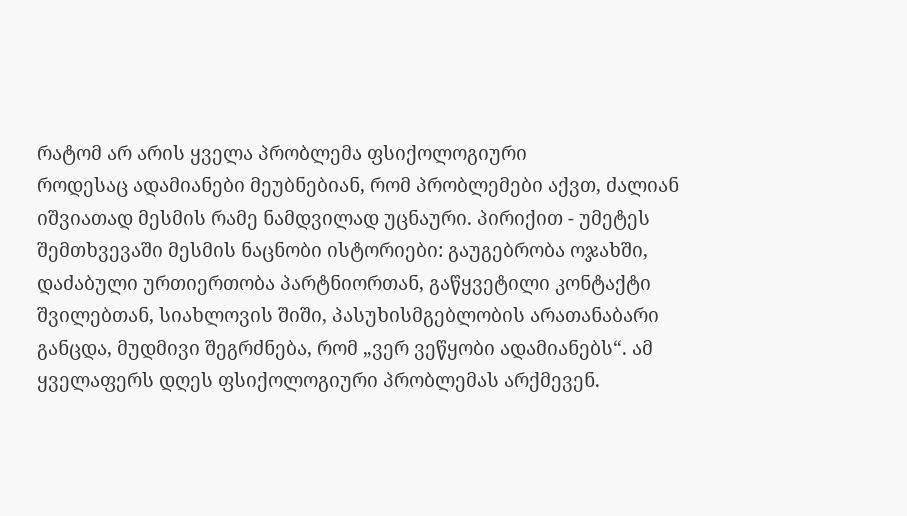რატომ არ არის ყველა პრობლემა ფსიქოლოგიური
როდესაც ადამიანები მეუბნებიან, რომ პრობლემები აქვთ, ძალიან იშვიათად მესმის რამე ნამდვილად უცნაური. პირიქით - უმეტეს შემთხვევაში მესმის ნაცნობი ისტორიები: გაუგებრობა ოჯახში, დაძაბული ურთიერთობა პარტნიორთან, გაწყვეტილი კონტაქტი შვილებთან, სიახლოვის შიში, პასუხისმგებლობის არათანაბარი განცდა, მუდმივი შეგრძნება, რომ „ვერ ვეწყობი ადამიანებს“. ამ ყველაფერს დღეს ფსიქოლოგიური პრობლემას არქმევენ.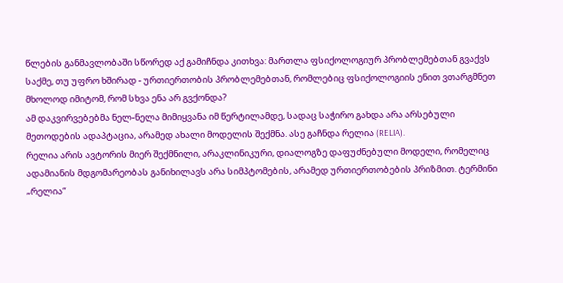წლების განმავლობაში სწორედ აქ გამიჩნდა კითხვა: მართლა ფსიქოლოგიურ პრობლემებთან გვაქვს საქმე, თუ უფრო ხშირად - ურთიერთობის პრობლემებთან, რომლებიც ფსიქოლოგიის ენით ვთარგმნეთ მხოლოდ იმიტომ, რომ სხვა ენა არ გვქონდა?
ამ დაკვირვებებმა ნელ-ნელა მიმიყვანა იმ წერტილამდე, სადაც საჭირო გახდა არა არსებული მეთოდების ადაპტაცია, არამედ ახალი მოდელის შექმნა. ასე გაჩნდა რელია (RELIA).
რელია არის ავტორის მიერ შექმნილი, არაკლინიკური, დიალოგზე დაფუძნებული მოდელი, რომელიც ადამიანის მდგომარეობას განიხილავს არა სიმპტომების, არამედ ურთიერთობების პრიზმით. ტერმინი „რელია“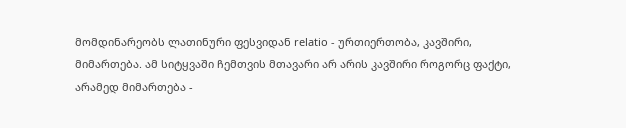მომდინარეობს ლათინური ფესვიდან relatio - ურთიერთობა, კავშირი, მიმართება. ამ სიტყვაში ჩემთვის მთავარი არ არის კავშირი როგორც ფაქტი, არამედ მიმართება -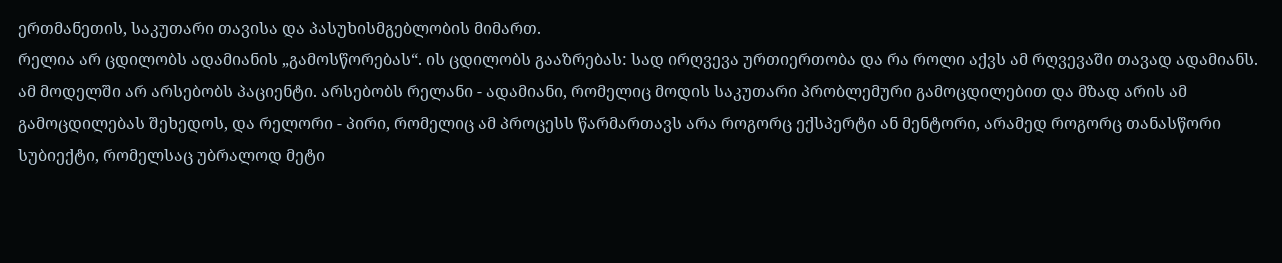ერთმანეთის, საკუთარი თავისა და პასუხისმგებლობის მიმართ.
რელია არ ცდილობს ადამიანის „გამოსწორებას“. ის ცდილობს გააზრებას: სად ირღვევა ურთიერთობა და რა როლი აქვს ამ რღვევაში თავად ადამიანს.
ამ მოდელში არ არსებობს პაციენტი. არსებობს რელანი - ადამიანი, რომელიც მოდის საკუთარი პრობლემური გამოცდილებით და მზად არის ამ გამოცდილებას შეხედოს, და რელორი - პირი, რომელიც ამ პროცესს წარმართავს არა როგორც ექსპერტი ან მენტორი, არამედ როგორც თანასწორი სუბიექტი, რომელსაც უბრალოდ მეტი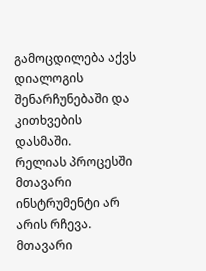გამოცდილება აქვს დიალოგის შენარჩუნებაში და კითხვების დასმაში.
რელიას პროცესში მთავარი ინსტრუმენტი არ არის რჩევა. მთავარი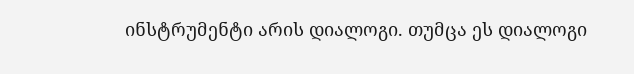ინსტრუმენტი არის დიალოგი. თუმცა ეს დიალოგი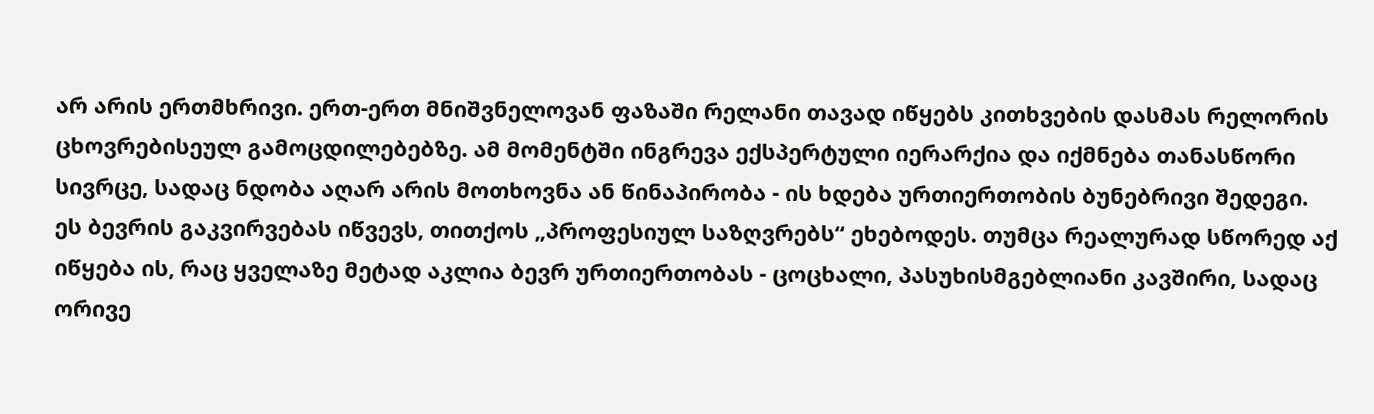არ არის ერთმხრივი. ერთ-ერთ მნიშვნელოვან ფაზაში რელანი თავად იწყებს კითხვების დასმას რელორის ცხოვრებისეულ გამოცდილებებზე. ამ მომენტში ინგრევა ექსპერტული იერარქია და იქმნება თანასწორი სივრცე, სადაც ნდობა აღარ არის მოთხოვნა ან წინაპირობა - ის ხდება ურთიერთობის ბუნებრივი შედეგი.
ეს ბევრის გაკვირვებას იწვევს, თითქოს „პროფესიულ საზღვრებს“ ეხებოდეს. თუმცა რეალურად სწორედ აქ იწყება ის, რაც ყველაზე მეტად აკლია ბევრ ურთიერთობას - ცოცხალი, პასუხისმგებლიანი კავშირი, სადაც ორივე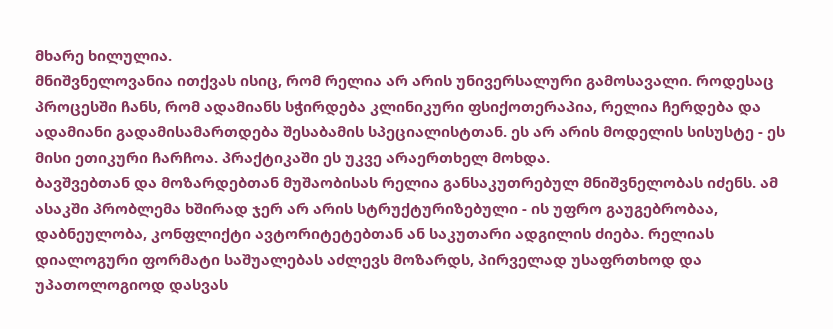მხარე ხილულია.
მნიშვნელოვანია ითქვას ისიც, რომ რელია არ არის უნივერსალური გამოსავალი. როდესაც პროცესში ჩანს, რომ ადამიანს სჭირდება კლინიკური ფსიქოთერაპია, რელია ჩერდება და ადამიანი გადამისამართდება შესაბამის სპეციალისტთან. ეს არ არის მოდელის სისუსტე - ეს მისი ეთიკური ჩარჩოა. პრაქტიკაში ეს უკვე არაერთხელ მოხდა.
ბავშვებთან და მოზარდებთან მუშაობისას რელია განსაკუთრებულ მნიშვნელობას იძენს. ამ ასაკში პრობლემა ხშირად ჯერ არ არის სტრუქტურიზებული - ის უფრო გაუგებრობაა, დაბნეულობა, კონფლიქტი ავტორიტეტებთან ან საკუთარი ადგილის ძიება. რელიას დიალოგური ფორმატი საშუალებას აძლევს მოზარდს, პირველად უსაფრთხოდ და უპათოლოგიოდ დასვას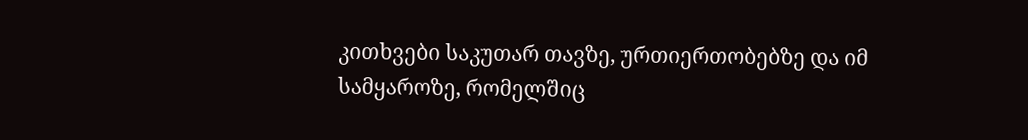კითხვები საკუთარ თავზე, ურთიერთობებზე და იმ სამყაროზე, რომელშიც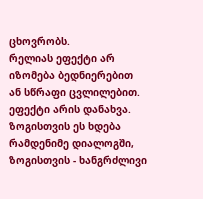ცხოვრობს.
რელიას ეფექტი არ იზომება ბედნიერებით ან სწრაფი ცვლილებით. ეფექტი არის დანახვა. ზოგისთვის ეს ხდება რამდენიმე დიალოგში, ზოგისთვის - ხანგრძლივი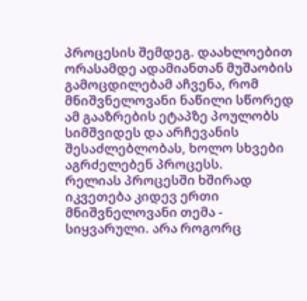პროცესის შემდეგ. დაახლოებით ორასამდე ადამიანთან მუშაობის გამოცდილებამ აჩვენა, რომ მნიშვნელოვანი ნაწილი სწორედ ამ გააზრების ეტაპზე პოულობს სიმშვიდეს და არჩევანის შესაძლებლობას, ხოლო სხვები აგრძელებენ პროცესს.
რელიას პროცესში ხშირად იკვეთება კიდევ ერთი მნიშვნელოვანი თემა - სიყვარული. არა როგორც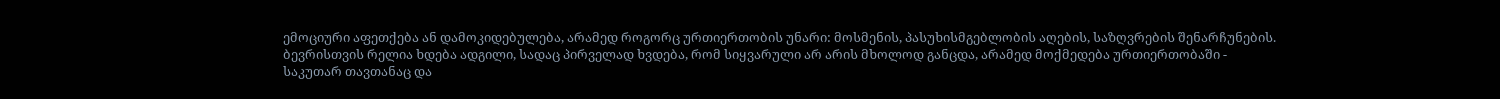ემოციური აფეთქება ან დამოკიდებულება, არამედ როგორც ურთიერთობის უნარი: მოსმენის, პასუხისმგებლობის აღების, საზღვრების შენარჩუნების. ბევრისთვის რელია ხდება ადგილი, სადაც პირველად ხვდება, რომ სიყვარული არ არის მხოლოდ განცდა, არამედ მოქმედება ურთიერთობაში - საკუთარ თავთანაც და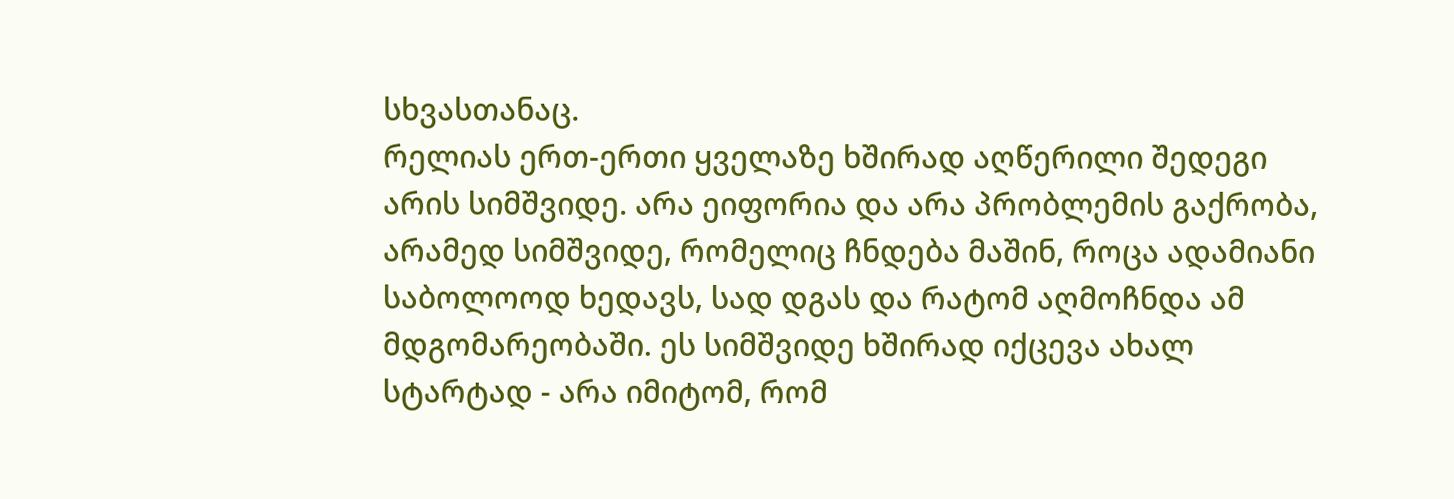სხვასთანაც.
რელიას ერთ-ერთი ყველაზე ხშირად აღწერილი შედეგი არის სიმშვიდე. არა ეიფორია და არა პრობლემის გაქრობა, არამედ სიმშვიდე, რომელიც ჩნდება მაშინ, როცა ადამიანი საბოლოოდ ხედავს, სად დგას და რატომ აღმოჩნდა ამ მდგომარეობაში. ეს სიმშვიდე ხშირად იქცევა ახალ სტარტად - არა იმიტომ, რომ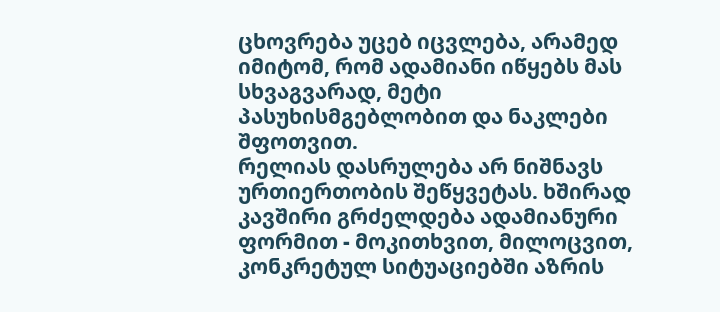ცხოვრება უცებ იცვლება, არამედ იმიტომ, რომ ადამიანი იწყებს მას სხვაგვარად, მეტი პასუხისმგებლობით და ნაკლები შფოთვით.
რელიას დასრულება არ ნიშნავს ურთიერთობის შეწყვეტას. ხშირად კავშირი გრძელდება ადამიანური ფორმით - მოკითხვით, მილოცვით, კონკრეტულ სიტუაციებში აზრის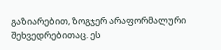გაზიარებით, ზოგჯერ არაფორმალური შეხვედრებითაც. ეს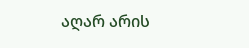აღარ არის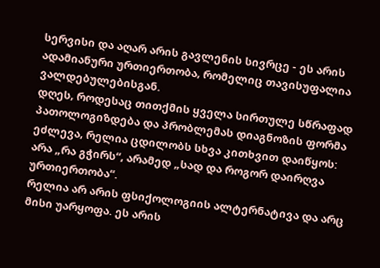სერვისი და აღარ არის გავლენის სივრცე - ეს არის ადამიანური ურთიერთობა, რომელიც თავისუფალია ვალდებულებისგან.
დღეს, როდესაც თითქმის ყველა სირთულე სწრაფად პათოლოგიზდება და პრობლემას დიაგნოზის ფორმა ეძლევა, რელია ცდილობს სხვა კითხვით დაიწყოს: არა „რა გჭირს“, არამედ „სად და როგორ დაირღვა ურთიერთობა“.
რელია არ არის ფსიქოლოგიის ალტერნატივა და არც მისი უარყოფა. ეს არის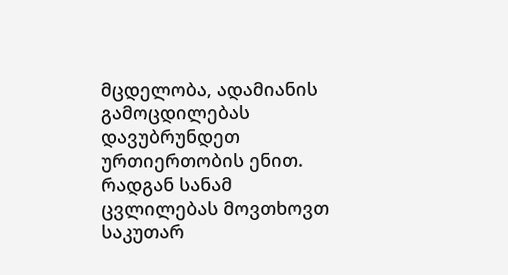მცდელობა, ადამიანის გამოცდილებას დავუბრუნდეთ ურთიერთობის ენით. რადგან სანამ ცვლილებას მოვთხოვთ საკუთარ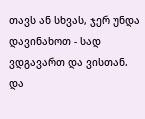თავს ან სხვას, ჯერ უნდა დავინახოთ - სად ვდგავართ და ვისთან.
და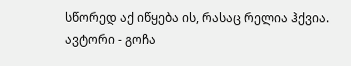სწორედ აქ იწყება ის, რასაც რელია ჰქვია.
ავტორი - გოჩა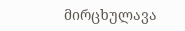მირცხულავა